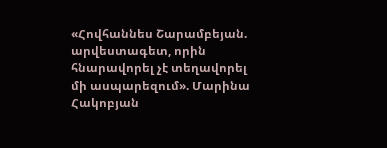«Հովհաննես Շարամբեյան. արվեստագետ, որին հնարավորել չէ տեղավորել մի ասպարեզում». Մարինա Հակոբյան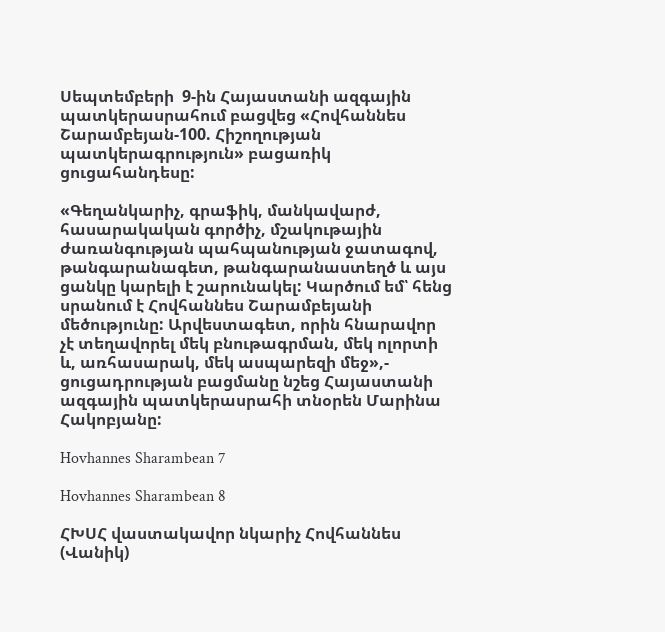Սեպտեմբերի  9-ին Հայաստանի ազգային պատկերասրահում բացվեց «Հովհաննես Շարամբեյան-100. Հիշողության պատկերագրություն» բացառիկ ցուցահանդեսը:

«Գեղանկարիչ, գրաֆիկ, մանկավարժ, հասարակական գործիչ, մշակութային ժառանգության պահպանության ջատագով, թանգարանագետ, թանգարանաստեղծ և այս ցանկը կարելի է շարունակել: Կարծում եմ՝ հենց սրանում է Հովհաննես Շարամբեյանի մեծությունը: Արվեստագետ, որին հնարավոր չէ տեղավորել մեկ բնութագրման, մեկ ոլորտի և, առհասարակ, մեկ ասպարեզի մեջ»,- ցուցադրության բացմանը նշեց Հայաստանի ազգային պատկերասրահի տնօրեն Մարինա Հակոբյանը:

Hovhannes Sharambean 7

Hovhannes Sharambean 8

ՀԽՍՀ վաստակավոր նկարիչ Հովհաննես (Վանիկ)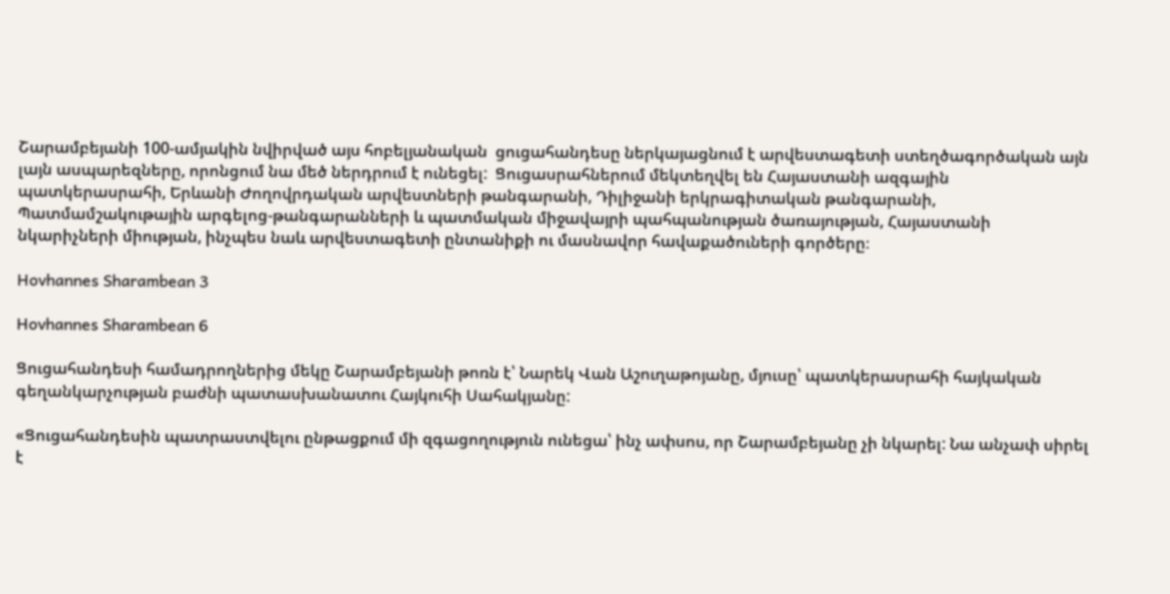Շարամբեյանի 100-ամյակին նվիրված այս հոբելյանական  ցուցահանդեսը ներկայացնում է արվեստագետի ստեղծագործական այն լայն ասպարեզները, որոնցում նա մեծ ներդրում է ունեցել:  Ցուցասրահներում մեկտեղվել են Հայաստանի ազգային պատկերասրահի, Երևանի Ժողովրդական արվեստների թանգարանի, Դիլիջանի երկրագիտական թանգարանի, Պատմամշակութային արգելոց-թանգարանների և պատմական միջավայրի պահպանության ծառայության, Հայաստանի նկարիչների միության, ինչպես նաև արվեստագետի ընտանիքի ու մասնավոր հավաքածուների գործերը։

Hovhannes Sharambean 3

Hovhannes Sharambean 6

Ցուցահանդեսի համադրողներից մեկը Շարամբեյանի թոռն է՝ Նարեկ Վան Աշուղաթոյանը, մյուսը՝ պատկերասրահի հայկական գեղանկարչության բաժնի պատասխանատու Հայկուհի Սահակյանը:

«Ցուցահանդեսին պատրաստվելու ընթացքում մի զգացողություն ունեցա՝ ինչ ափսոս, որ Շարամբեյանը չի նկարել: Նա անչափ սիրել է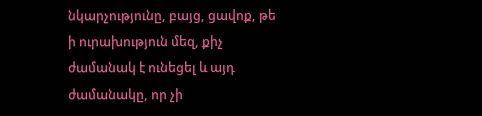նկարչությունը, բայց, ցավոք, թե ի ուրախություն մեզ, քիչ ժամանակ է ունեցել և այդ ժամանակը, որ չի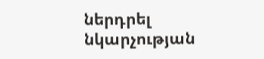ներդրել նկարչության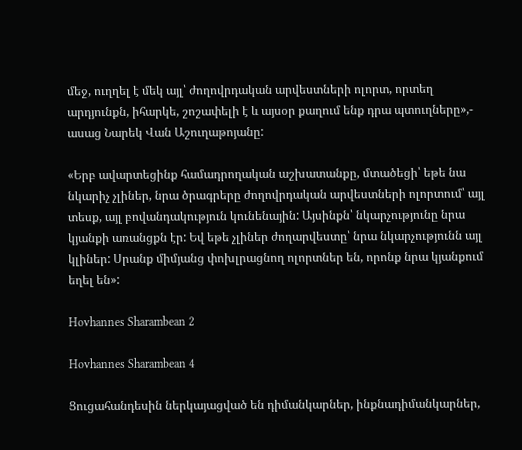մեջ, ուղղել է մեկ այլ՝ ժողովրդական արվեստների ոլորտ, որտեղ արդյունքն, իհարկե, շոշափելի է և այսօր քաղում ենք դրա պտուղները»,- ասաց Նարեկ Վան Աշուղաթոյանը:

«Երբ ավարտեցինք համադրողական աշխատանքը, մտածեցի՝ եթե նա նկարիչ չլիներ, նրա ծրագրերը ժողովրդական արվեստների ոլորտում՝ այլ տեսք, այլ բովանդակություն կունենային: Այսինքն՝ նկարչությունը նրա կյանքի առանցքն էր: Եվ եթե չլիներ ժողարվեստը՝ նրա նկարչությունն այլ կլիներ: Սրանք միմյանց փոխլրացնող ոլորտներ են, որոնք նրա կյանքում եղել են»:

Hovhannes Sharambean 2

Hovhannes Sharambean 4

Ցուցահանդեսին ներկայացված են դիմանկարներ, ինքնադիմանկարներ,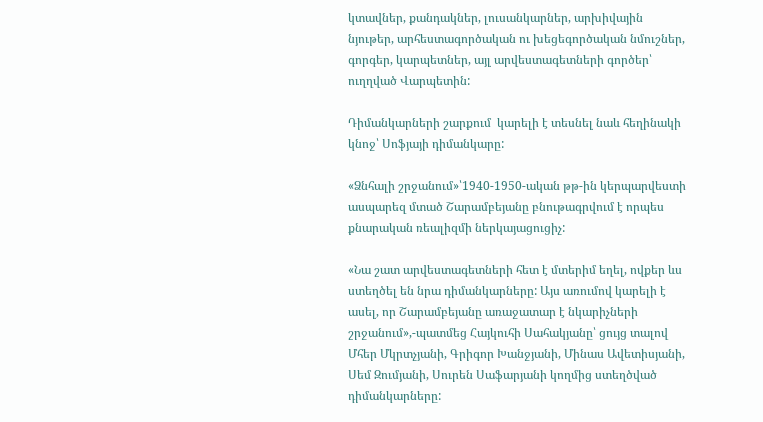կտավներ, քանդակներ, լուսանկարներ, արխիվային նյութեր, արհեստագործական ու խեցեգործական նմուշներ, գորգեր, կարպետներ, այլ արվեստագետների գործեր՝ ուղղված Վարպետին:

Դիմանկարների շարքում  կարելի է տեսնել նաև հեղինակի կնոջ՝ Սոֆյայի դիմանկարը:

«Ձնհալի շրջանում»՝1940-1950-ական թթ-ին կերպարվեստի ասպարեզ մտած Շարամբեյանը բնութագրվում է որպես քնարական ռեալիզմի ներկայացուցիչ:

«Նա շատ արվեստագետների հետ է մտերիմ եղել, ովքեր ևս ստեղծել են նրա դիմանկարները: Այս առումով կարելի է ասել, որ Շարամբեյանը առաջատար է նկարիչների շրջանում»,-պատմեց Հայկուհի Սահակյանը՝ ցույց տալով Մհեր Մկրտչյանի, Գրիգոր Խանջյանի, Մինաս Ավետիսյանի, Սեմ Զումյանի, Սուրեն Սաֆարյանի կողմից ստեղծված դիմանկարները: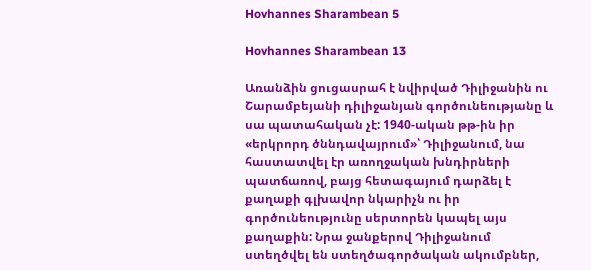Hovhannes Sharambean 5

Hovhannes Sharambean 13

Առանձին ցուցասրահ է նվիրված Դիլիջանին ու Շարամբեյանի դիլիջանյան գործունեությանը և սա պատահական չէ: 1940-ական թթ-ին իր «երկրորդ ծննդավայրում»՝ Դիլիջանում, նա հաստատվել էր առողջական խնդիրների պատճառով, բայց հետագայում դարձել է քաղաքի գլխավոր նկարիչն ու իր գործունեությունը սերտորեն կապել այս քաղաքին: Նրա ջանքերով Դիլիջանում ստեղծվել են ստեղծագործական ակումբներ,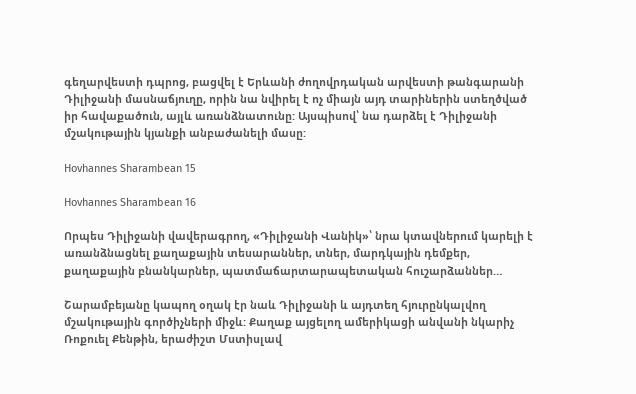գեղարվեստի դպրոց, բացվել է Երևանի ժողովրդական արվեստի թանգարանի Դիլիջանի մասնաճյուղը, որին նա նվիրել է ոչ միայն այդ տարիներին ստեղծված իր հավաքածուն, այլև առանձնատունը: Այսպիսով՝ նա դարձել է Դիլիջանի մշակութային կյանքի անբաժանելի մասը:

Hovhannes Sharambean 15

Hovhannes Sharambean 16

Որպես Դիլիջանի վավերագրող, «Դիլիջանի Վանիկ»՝ նրա կտավներում կարելի է առանձնացնել քաղաքային տեսարաններ, տներ, մարդկային դեմքեր, քաղաքային բնանկարներ, պատմաճարտարապետական հուշարձաններ…

Շարամբեյանը կապող օղակ էր նաև Դիլիջանի և այդտեղ հյուրընկալվող մշակութային գործիչների միջև: Քաղաք այցելող ամերիկացի անվանի նկարիչ Ռոքուել Քենթին, երաժիշտ Մստիսլավ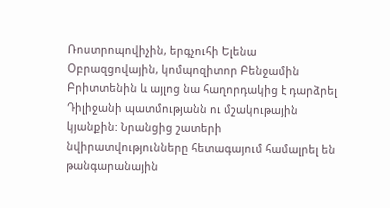Ռոստրոպովիչին, երգչուհի Ելենա Օբրազցովային, կոմպոզիտոր Բենջամին Բրիտտենին և այլոց նա հաղորդակից է դարձրել Դիլիջանի պատմությանն ու մշակութային կյանքին: Նրանցից շատերի նվիրատվությունները հետագայում համալրել են թանգարանային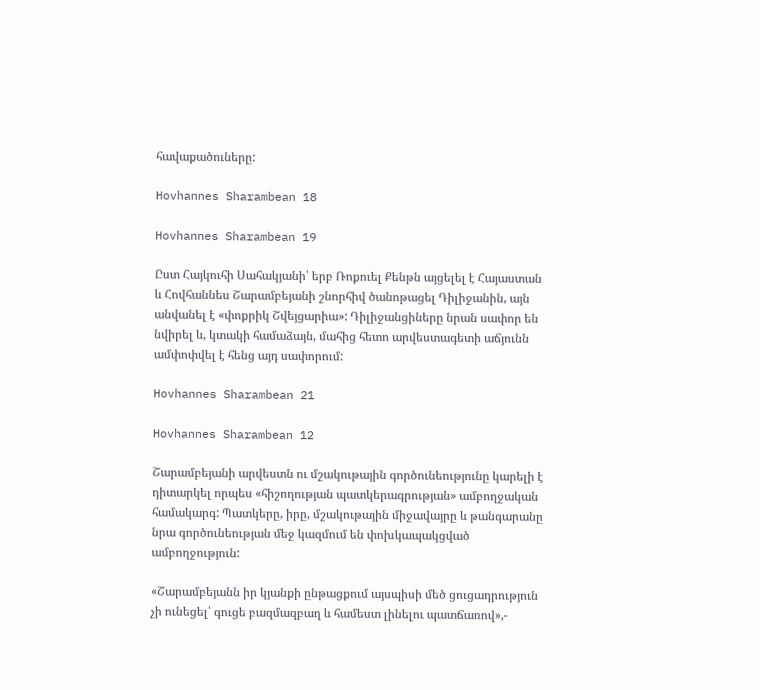հավաքածուները:

Hovhannes Sharambean 18

Hovhannes Sharambean 19

Ըստ Հայկուհի Սահակյանի՝ երբ Ռոքուել Քենթն այցելել է Հայաստան և Հովհաննես Շարամբեյանի շնորհիվ ծանոթացել Դիլիջանին, այն անվանել է «փոքրիկ Շվեյցարիա»: Դիլիջանցիները նրան սափոր են նվիրել և, կտակի համաձայն, մահից հետո արվեստագետի աճյունն ամփոփվել է հենց այդ սափորում:

Hovhannes Sharambean 21

Hovhannes Sharambean 12

Շարամբեյանի արվեստն ու մշակութային գործունեությունը կարելի է դիտարկել որպես «հիշողության պատկերագրության» ամբողջական համակարգ: Պատկերը, իրը, մշակութային միջավայրը և թանգարանը նրա գործունեության մեջ կազմում են փոխկապակցված ամբողջություն:

«Շարամբեյանն իր կյանքի ընթացքում այսպիսի մեծ ցուցադրություն չի ունեցել՝ գուցե բազմազբաղ և համեստ լինելու պատճառով»,-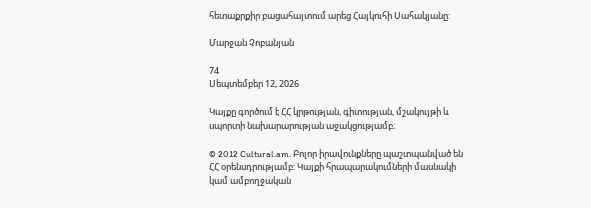հետաքրքիր բացահայտում արեց Հայկուհի Սահակյանը:

Մարջան Չոբանյան

74
Սեպտեմբեր 12, 2026

Կայքը գործում է ՀՀ կրթության, գիտության, մշակույթի և սպորտի նախարարության աջակցությամբ։

© 2012 Cultural.am. Բոլոր իրավունքները պաշտպանված են ՀՀ օրենսդրությամբ: Կայքի հրապարակումների մասնակի կամ ամբողջական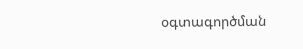օգտագործման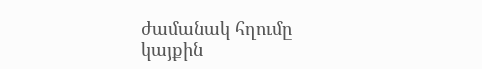ժամանակ հղումը կայքին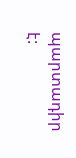պարտադիր է: